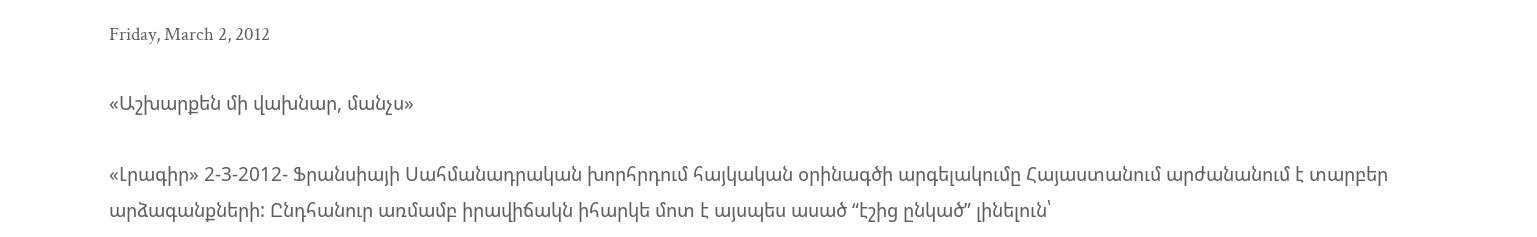Friday, March 2, 2012

«Աշխարքեն մի վախնար, մանչս»

«Լրագիր» 2-3-2012- Ֆրանսիայի Սահմանադրական խորհրդում հայկական օրինագծի արգելակումը Հայաստանում արժանանում է տարբեր արձագանքների: Ընդհանուր առմամբ իրավիճակն իհարկե մոտ է այսպես ասած “էշից ընկած” լինելուն՝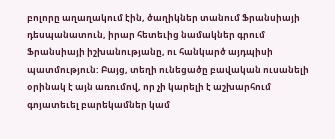բոլորը աղաղակում էին, ծաղիկներ տանում Ֆրանսիայի դեսպանատուն, իրար հետեւից նամակներ գրում Ֆրանսիայի իշխանությանը, ու հանկարծ այդպիսի պատմություն: Բայց, տեղի ունեցածը բավական ուսանելի օրինակ է այն առումով, որ չի կարելի է աշխարհում գոյատեւել բարեկամներ կամ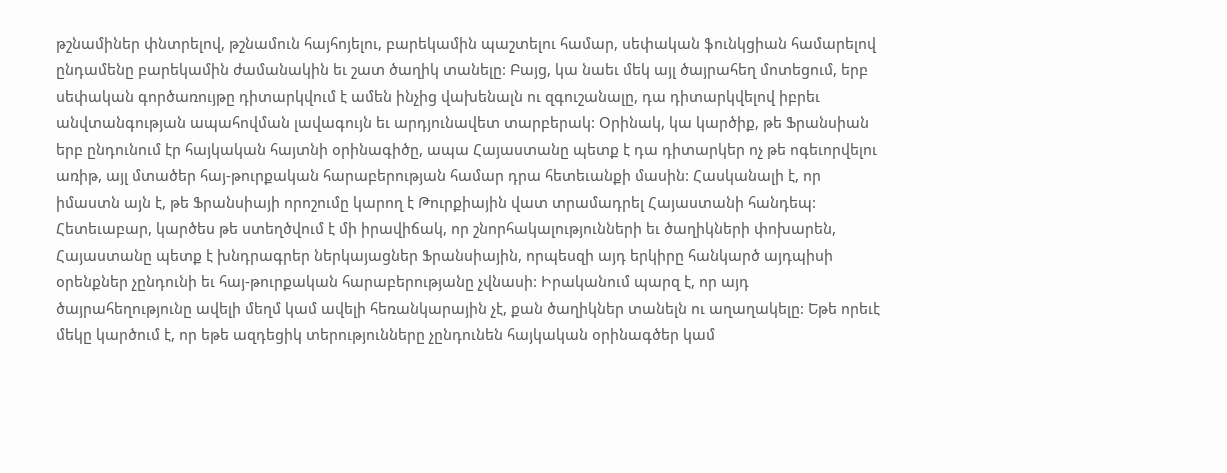թշնամիներ փնտրելով, թշնամուն հայհոյելու, բարեկամին պաշտելու համար, սեփական ֆունկցիան համարելով ընդամենը բարեկամին ժամանակին եւ շատ ծաղիկ տանելը: Բայց, կա նաեւ մեկ այլ ծայրահեղ մոտեցում, երբ սեփական գործառույթը դիտարկվում է ամեն ինչից վախենալն ու զգուշանալը, դա դիտարկվելով իբրեւ անվտանգության ապահովման լավագույն եւ արդյունավետ տարբերակ: Օրինակ, կա կարծիք, թե Ֆրանսիան երբ ընդունում էր հայկական հայտնի օրինագիծը, ապա Հայաստանը պետք է դա դիտարկեր ոչ թե ոգեւորվելու առիթ, այլ մտածեր հայ-թուրքական հարաբերության համար դրա հետեւանքի մասին: Հասկանալի է, որ իմաստն այն է, թե Ֆրանսիայի որոշումը կարող է Թուրքիային վատ տրամադրել Հայաստանի հանդեպ: Հետեւաբար, կարծես թե ստեղծվում է մի իրավիճակ, որ շնորհակալությունների եւ ծաղիկների փոխարեն, Հայաստանը պետք է խնդրագրեր ներկայացներ Ֆրանսիային, որպեսզի այդ երկիրը հանկարծ այդպիսի օրենքներ չընդունի եւ հայ-թուրքական հարաբերությանը չվնասի: Իրականում պարզ է, որ այդ ծայրահեղությունը ավելի մեղմ կամ ավելի հեռանկարային չէ, քան ծաղիկներ տանելն ու աղաղակելը: Եթե որեւէ մեկը կարծում է, որ եթե ազդեցիկ տերությունները չընդունեն հայկական օրինագծեր կամ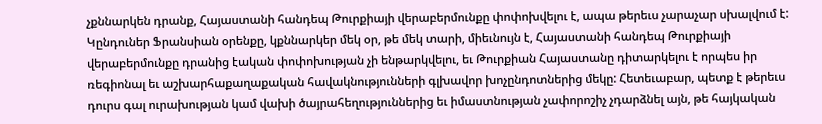չքննարկեն դրանք, Հայաստանի հանդեպ Թուրքիայի վերաբերմունքը փոփոխվելու է, ապա թերեւս չարաչար սխալվում է: Կընդուներ Ֆրանսիան օրենքը, կքննարկեր մեկ օր, թե մեկ տարի, միեւնույն է, Հայաստանի հանդեպ Թուրքիայի վերաբերմունքը դրանից էական փոփոխության չի ենթարկվելու, եւ Թուրքիան Հայաստանը դիտարկելու է որպես իր ռեգիոնալ եւ աշխարհաքաղաքական հավակնությունների գլխավոր խոչընդոտներից մեկը: Հետեւաբար, պետք է թերեւս դուրս գալ ուրախության կամ վախի ծայրահեղություններից եւ իմաստնության չափորոշիչ չդարձնել այն, թե հայկական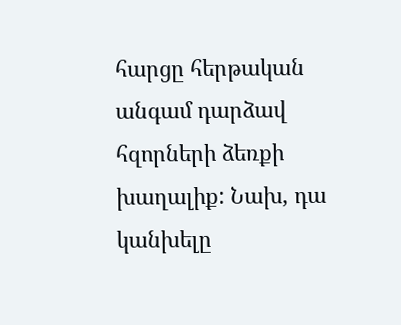հարցը հերթական անգամ դարձավ հզորների ձեռքի խաղալիք: Նախ, դա կանխելը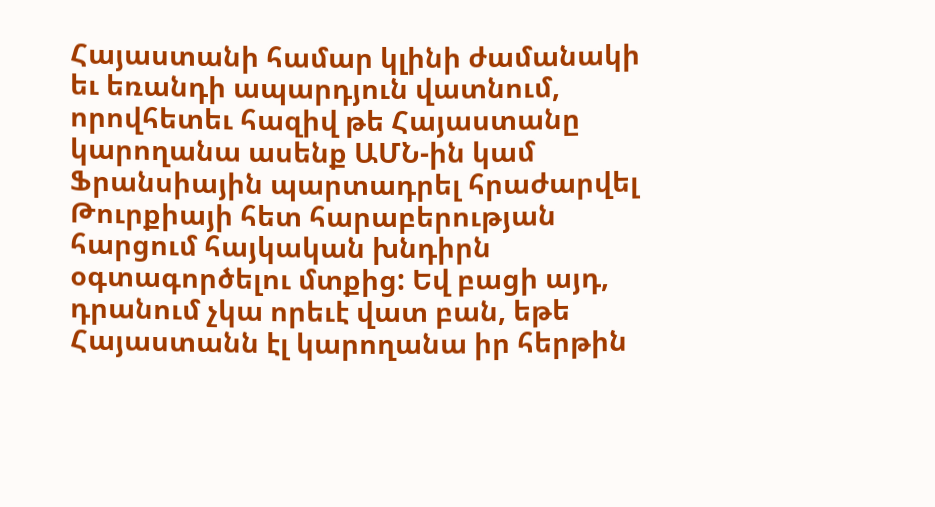Հայաստանի համար կլինի ժամանակի եւ եռանդի ապարդյուն վատնում, որովհետեւ հազիվ թե Հայաստանը կարողանա ասենք ԱՄՆ-ին կամ Ֆրանսիային պարտադրել հրաժարվել Թուրքիայի հետ հարաբերության հարցում հայկական խնդիրն օգտագործելու մտքից: Եվ բացի այդ, դրանում չկա որեւէ վատ բան, եթե Հայաստանն էլ կարողանա իր հերթին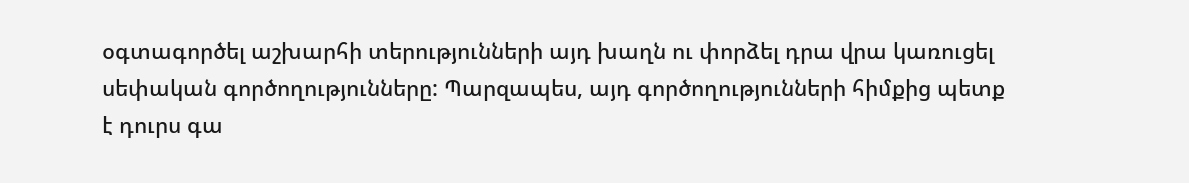օգտագործել աշխարհի տերությունների այդ խաղն ու փորձել դրա վրա կառուցել սեփական գործողությունները: Պարզապես, այդ գործողությունների հիմքից պետք է դուրս գա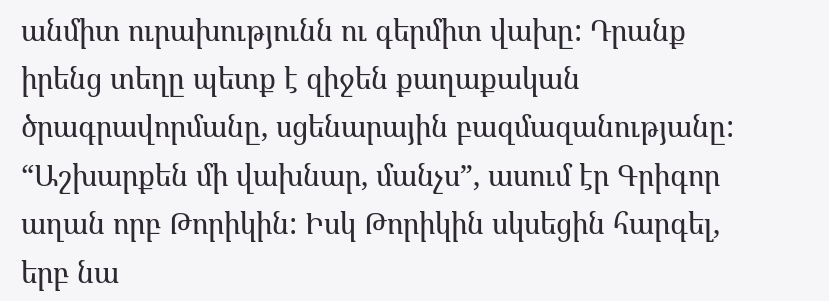անմիտ ուրախությունն ու գերմիտ վախը: Դրանք իրենց տեղը պետք է զիջեն քաղաքական ծրագրավորմանը, սցենարային բազմազանությանը: “Աշխարքեն մի վախնար, մանչս”, ասում էր Գրիգոր աղան որբ Թորիկին: Իսկ Թորիկին սկսեցին հարգել, երբ նա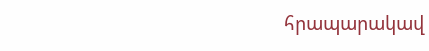հրապարակավ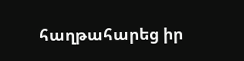հաղթահարեց իր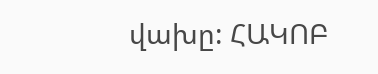վախը: ՀԱԿՈԲ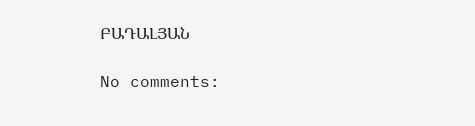ԲԱԴԱԼՅԱՆ

No comments: